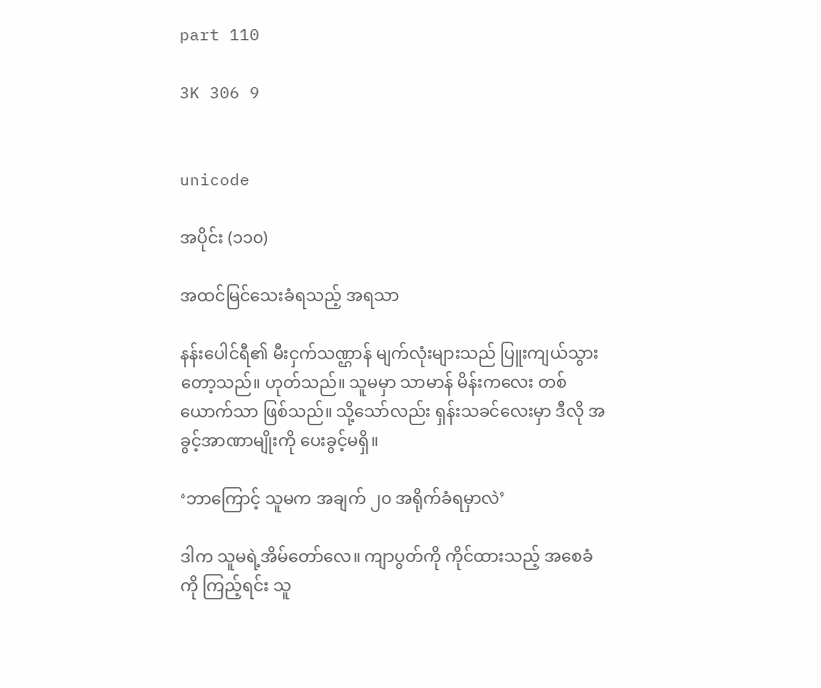part 110

3K 306 9


unicode

အပိုင်း (၁၁၀)

အထင်မြင်သေးခံရသည့် အရသာ

နန်းပေါင်ရီ၏ မီးငှက်သဏ္ဌာန် မျက်လုံးများသည် ပြူးကျယ်သွားတော့သည်။ ဟုတ်သည်။ သူမမှာ သာမာန် မိန်းကလေး တစ်ယောက်သာ ဖြစ်သည်။ သို့သော်လည်း ရှန်းသခင်လေးမှာ ဒီလို အခွင့်အာဏာမျိုးကို ပေးခွင့်မရှိ။

‘ဘာကြောင့် သူမက အချက် ၂၀ အရိုက်ခံရမှာလဲ’

ဒါက သူမရဲ့အိမ်တော်လေ။ ကျာပွတ်ကို ကိုင်ထားသည့် အစေခံကို ကြည့်ရင်း သူ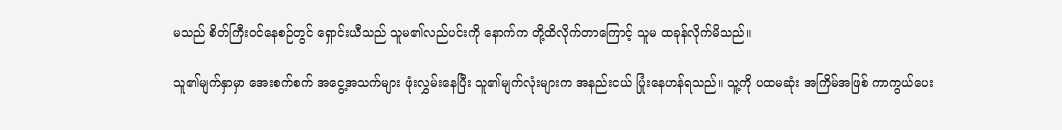မသည် စိတ်ကြီးဝင်နေစဉ်တွင် ရှောင်းယီသည် သူမ၏လည်ပင်းကို နောက်က တို့ထိလိုက်တာကြောင့် သူမ ထခုန်လိုက်မိသည်။

သူ၏မျက်နှာမှာ အေးစက်စက် အငွေ့အသက်များ ဖုံးလွှမ်းနေပြီး သူ၏မျက်လုံးများက အနည်းငယ် ပြုံးနေဟန်ရသည်။ သူ့ကို ပထမဆုံး အကြိမ်အဖြစ် ကာကွယ်ပေး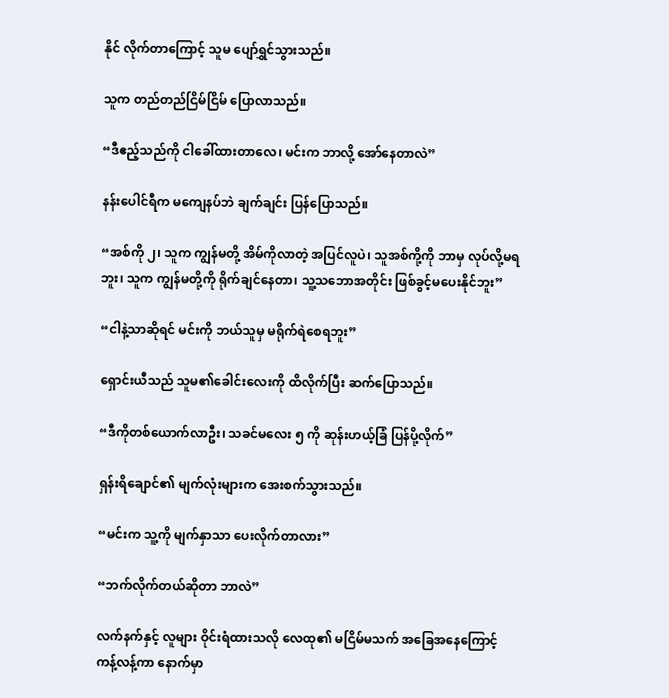နိုင် လိုက်တာကြောင့် သူမ ပျော်ရွှင်သွားသည်။

သူက တည်တည်ငြိမ်ငြိမ် ပြောလာသည်။

“ဒီဧည့်သည်ကို ငါခေါ်ထားတာလေ၊ မင်းက ဘာလို့ အော်နေတာလဲ”

နန်းပေါင်ရီက မကျေနပ်ဘဲ ချက်ချင်း ပြန်ပြောသည်။

“အစ်ကို ၂၊ သူက ကျွန်မတို့ အိမ်ကိုလာတဲ့ အပြင်လူပဲ၊ သူအစ်ကို့ကို ဘာမှ လုပ်လို့မရဘူး၊ သူက ကျွန်မတို့ကို ရိုက်ချင်နေတာ၊ သူ့သဘောအတိုင်း ဖြစ်ခွင့်မပေးနိုင်ဘူး”

“ငါနဲ့သာဆိုရင် မင်းကို ဘယ်သူမှ မရိုက်ရဲစေရဘူး”

ရှောင်းယီသည် သူမ၏ခေါင်းလေးကို ထိလိုက်ပြီး ဆက်ပြောသည်။

“ဒီကိုတစ်ယောက်လာဦး၊ သခင်မလေး ၅ ကို ဆုန်းဟယ့်ခြံ ပြန်ပို့လိုက်”

ရှန်းရိချောင်၏ မျက်လုံးများက အေးစက်သွားသည်။

“မင်းက သူ့ကို မျက်နှာသာ ပေးလိုက်တာလား”

“ဘက်လိုက်တယ်ဆိုတာ ဘာလဲ”

လက်နက်နှင့် လူများ ဝိုင်းရံထားသလို လေထု၏ မငြိမ်မသက် အခြေအနေကြောင့် ကန့်လန့်ကာ နောက်မှာ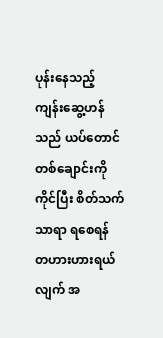ပုန်းနေသည့် ကျန်းဆွေ့ဟန်သည် ယပ်တောင် တစ်ချောင်းကိုကိုင်ပြီး စိတ်သက်သာရာ ရစေရန် တဟားဟားရယ်လျက် အ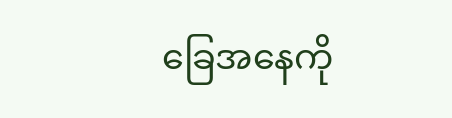ခြေအနေကို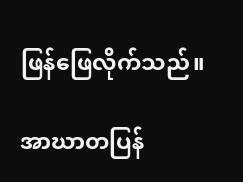ဖြန်ဖြေလိုက်သည်။

အာဃာတပြန်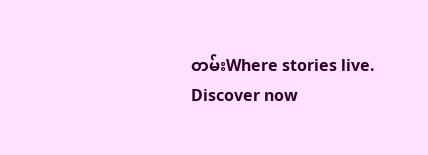တမ်းWhere stories live. Discover now